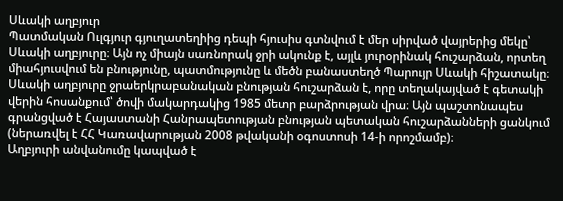Սևակի աղբյուր
Պատմական Ուլգյուր գյուղատեղիից դեպի հյուսիս գտնվում է մեր սիրված վայրերից մեկը՝ Սևակի աղբյուրը։ Այն ոչ միայն սառնորակ ջրի ակունք է, այլև յուրօրինակ հուշարձան, որտեղ միահյուսվում են բնությունը, պատմությունը և մեծն բանաստեղծ Պարույր Սևակի հիշատակը։
Սևակի աղբյուրը ջրաերկրաբանական բնության հուշարձան է, որը տեղակայված է գետակի վերին հոսանքում՝ ծովի մակարդակից 1985 մետր բարձրության վրա։ Այն պաշտոնապես գրանցված է Հայաստանի Հանրապետության բնության պետական հուշարձանների ցանկում (ներառվել է ՀՀ Կառավարության 2008 թվականի օգոստոսի 14-ի որոշմամբ)։
Աղբյուրի անվանումը կապված է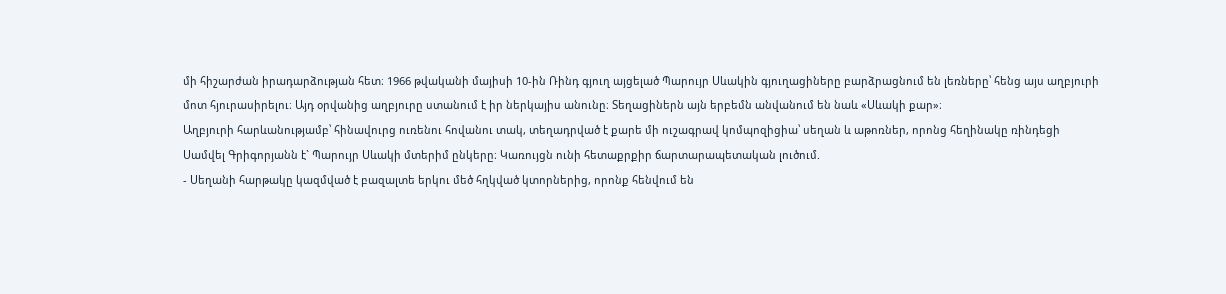մի հիշարժան իրադարձության հետ։ 1966 թվականի մայիսի 10-ին Ռինդ գյուղ այցելած Պարույր Սևակին գյուղացիները բարձրացնում են լեռները՝ հենց այս աղբյուրի մոտ հյուրասիրելու։ Այդ օրվանից աղբյուրը ստանում է իր ներկայիս անունը։ Տեղացիներն այն երբեմն անվանում են նաև «Սևակի քար»։
Աղբյուրի հարևանությամբ՝ հինավուրց ուռենու հովանու տակ, տեղադրված է քարե մի ուշագրավ կոմպոզիցիա՝ սեղան և աթոռներ, որոնց հեղինակը ռինդեցի Սամվել Գրիգորյանն է` Պարույր Սևակի մտերիմ ընկերը։ Կառույցն ունի հետաքրքիր ճարտարապետական լուծում.
- Սեղանի հարթակը կազմված է բազալտե երկու մեծ հղկված կտորներից, որոնք հենվում են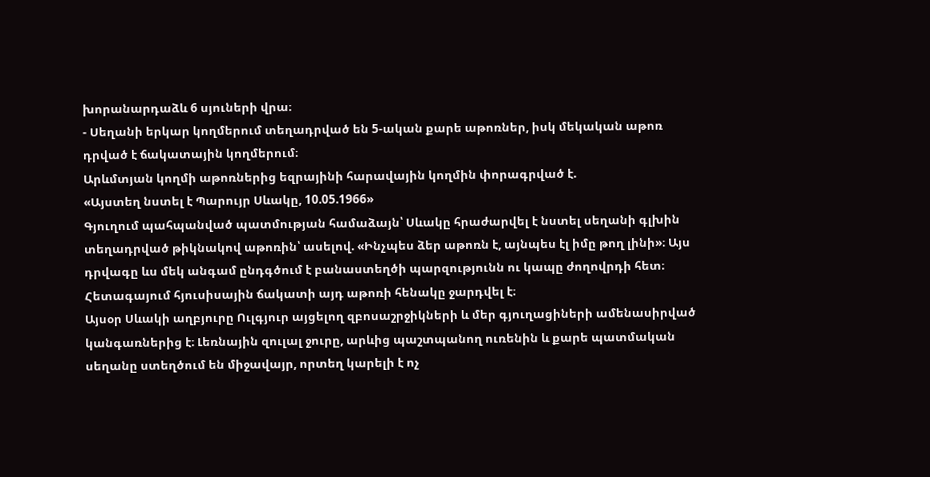խորանարդաձև 6 սյուների վրա։
- Սեղանի երկար կողմերում տեղադրված են 5-ական քարե աթոռներ, իսկ մեկական աթոռ դրված է ճակատային կողմերում։
Արևմտյան կողմի աթոռներից եզրայինի հարավային կողմին փորագրված է.
«Այստեղ նստել է Պարույր Սևակը, 10.05.1966»
Գյուղում պահպանված պատմության համաձայն՝ Սևակը հրաժարվել է նստել սեղանի գլխին տեղադրված թիկնակով աթոռին՝ ասելով. «Ինչպես ձեր աթոռն է, այնպես էլ իմը թող լինի»։ Այս դրվագը ևս մեկ անգամ ընդգծում է բանաստեղծի պարզությունն ու կապը ժողովրդի հետ։ Հետագայում հյուսիսային ճակատի այդ աթոռի հենակը ջարդվել է։
Այսօր Սևակի աղբյուրը Ուլգյուր այցելող զբոսաշրջիկների և մեր գյուղացիների ամենասիրված կանգառներից է։ Լեռնային զուլալ ջուրը, արևից պաշտպանող ուռենին և քարե պատմական սեղանը ստեղծում են միջավայր, որտեղ կարելի է ոչ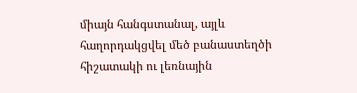միայն հանգստանալ, այլև հաղորդակցվել մեծ բանաստեղծի հիշատակի ու լեռնային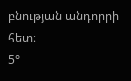բնության անդորրի հետ։
5°